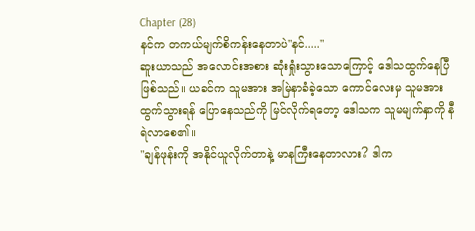Chapter (28)
နင်က တကယ်မျက်စိကန်းနေတာပဲ"နင်....."
ဆူးယာသည် အလောင်းအစား ဆုံးရှုံးသွားသောကြောင့် ဒေါသထွက်နေပြီဖြစ်သည်။ ယခင်က သူမအား အမြဲနာခံခဲ့သော ကောင်လေးမှ သူမအား ထွက်သွားရန် ပြောနေသည်ကို မြင်လိုက်ရတော့ ဒေါသက သူမမျက်နှာကို နီရဲလာစေ၏။
"ချန်ဖုန်းကို အနိုင်ယူလိုက်တာနဲ့ မာနကြီးနေတာလား? ဒါက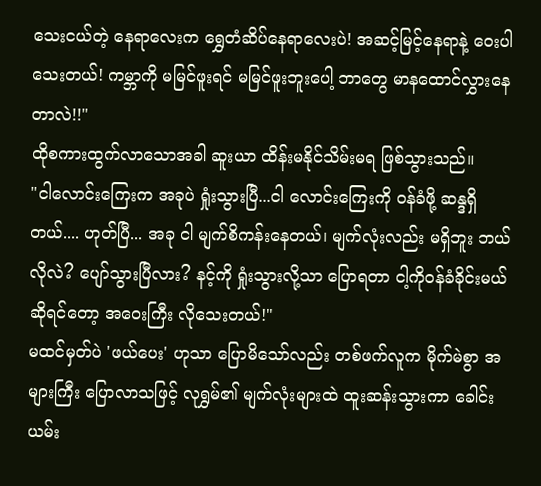သေးငယ်တဲ့ နေရာလေးက ရွှေတံဆိပ်နေရာလေးပဲ! အဆင့်မြင့်နေရာနဲ့ ဝေးပါသေးတယ်! ကမ္ဘာကို မမြင်ဖူးရင် မမြင်ဖူးဘူးပေါ့ ဘာတွေ မာနထောင်လွှားနေတာလဲ!!"
ထိုစကားထွက်လာသောအခါ ဆူးယာ ထိန်းမနိုင်သိမ်းမရ ဖြစ်သွားသည်။
"ငါလောင်းကြေးက အခုပဲ ရှုံးသွားပြီ...ငါ လောင်းကြေးကို ဝန်ခံဖို့ ဆန္ဒရှိတယ်.... ဟုတ်ပြီ... အခု ငါ မျက်စိကန်းနေတယ်၊ မျက်လုံးလည်း မရှိဘူး ဘယ်လိုလဲ? ပျော်သွားပြီလား? နင့်ကို ရှုံးသွားလို့သာ ပြောရတာ ငါ့ကိုဝန်ခံခိုင်းမယ် ဆိုရင်တော့ အဝေးကြီး လိုသေးတယ်!"
မထင်မှတ်ပဲ 'ဖယ်ပေး' ဟုသာ ပြောမိသော်လည်း တစ်ဖက်လူက မိုက်မဲစွာ အများကြီး ပြောလာသဖြင့် လုရွှမ်၏ မျက်လုံးများထဲ ထူးဆန်းသွားကာ ခေါင်းယမ်း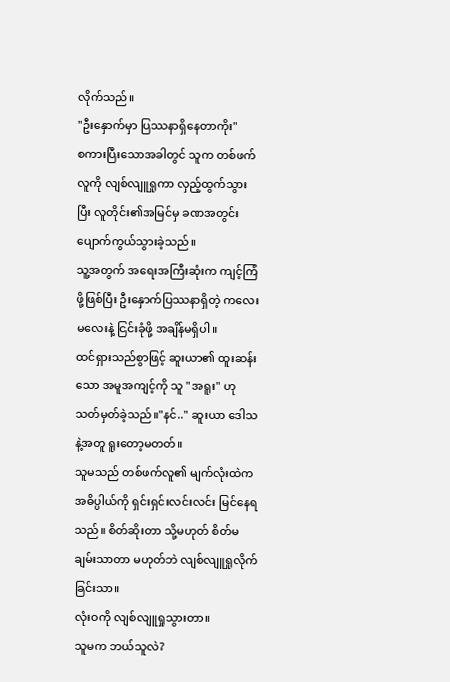လိုက်သည်။
"ဦးနှောက်မှာ ပြဿနာရှိနေတာကိုး"
စကားပြီးသောအခါတွင် သူက တစ်ဖက်လူကို လျစ်လျူရှုကာ လှည့်ထွက်သွားပြီး လူတိုင်း၏အမြင်မှ ခဏအတွင်း ပျောက်ကွယ်သွားခဲ့သည်။
သူ့အတွက် အရေးအကြီးဆုံးက ကျင့်ကြံဖို့ဖြစ်ပြီး ဦးနှောက်ပြဿနာရှိတဲ့ ကလေးမလေးနဲ့ ငြင်းခုံဖို့ အချိန်မရှိပါ။
ထင်ရှားသည်စွာဖြင့် ဆူးယာ၏ ထူးဆန်းသော အမူအကျင့်ကို သူ "အရူး" ဟု သတ်မှတ်ခဲ့သည်။"နင်.." ဆူးယာ ဒေါသနဲ့အတူ ရူးတော့မတတ်။
သူမသည် တစ်ဖက်လူ၏ မျက်လုံးထဲက အဓိပ္ပါယ်ကို ရှင်းရှင်းလင်းလင်း မြင်နေရသည်။ စိတ်ဆိုးတာ သို့မဟုတ် စိတ်မချမ်းသာတာ မဟုတ်ဘဲ လျစ်လျူရှုလိုက်ခြင်းသာ။
လုံးဝကို လျစ်လျူရှုသွားတာ။
သူမက ဘယ်သူလဲ?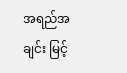အရည်အချင်း မြင့်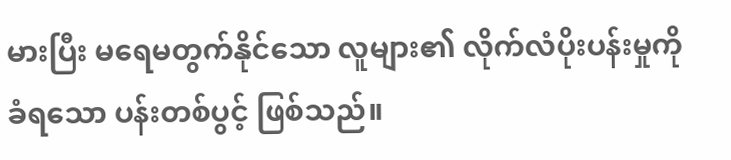မားပြီး မရေမတွက်နိုင်သော လူများ၏ လိုက်လံပိုးပန်းမှုကို ခံရသော ပန်းတစ်ပွင့် ဖြစ်သည်။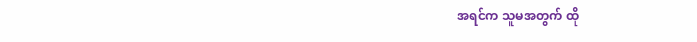အရင်က သူမအတွက် ထို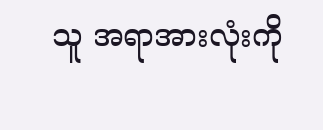သူ အရာအားလုံးကို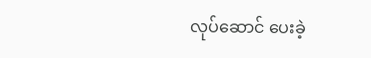လုပ်ဆောင် ပေးခဲ့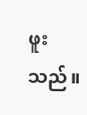ဖူးသည်။